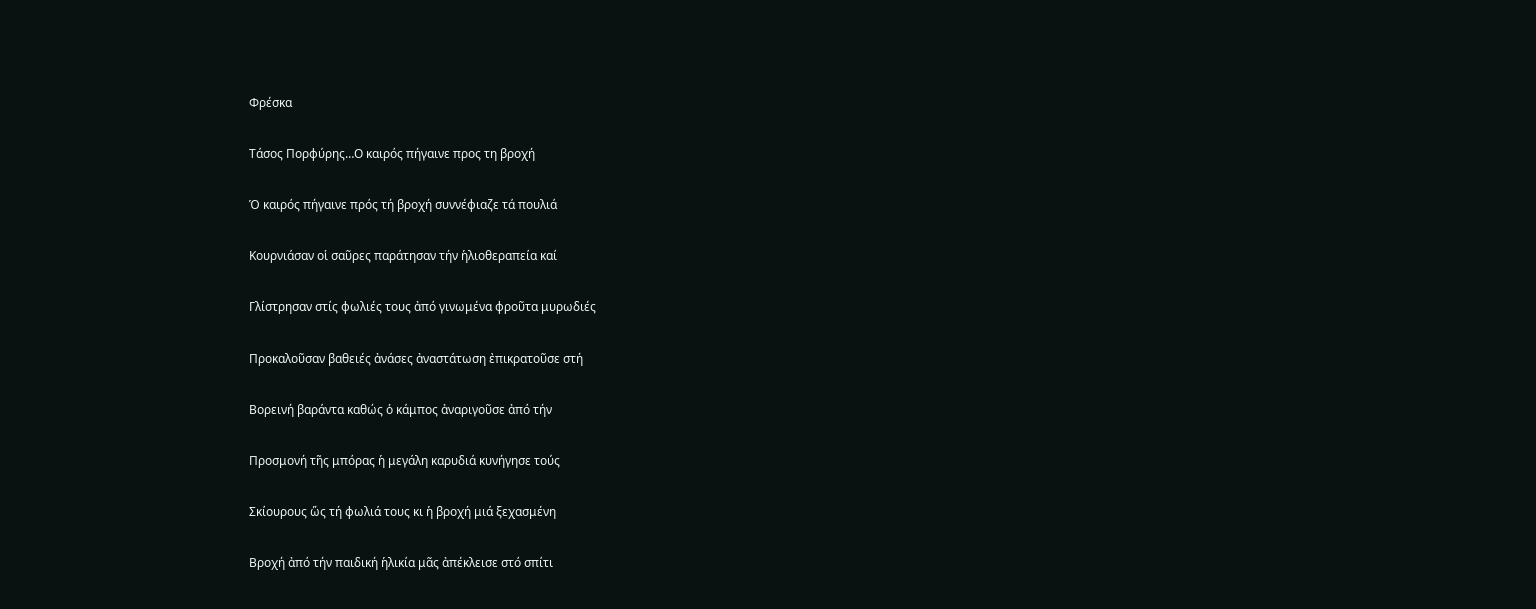Φρέσκα

Τάσος Πορφύρης…Ο καιρός πήγαινε προς τη βροχή

Ὁ καιρός πήγαινε πρός τή βροχή συννέφιαζε τά πουλιά

Κουρνιάσαν οἱ σαῦρες παράτησαν τήν ἡλιοθεραπεία καί

Γλίστρησαν στίς φωλιές τους ἀπό γινωμένα φροῦτα μυρωδιές

Προκαλοῦσαν βαθειές ἀνάσες ἀναστάτωση ἐπικρατοῦσε στή

Βορεινή βαράντα καθώς ὁ κάμπος ἀναριγοῦσε ἀπό τήν

Προσμονή τῆς μπόρας ἡ μεγάλη καρυδιά κυνήγησε τούς

Σκίουρους ὥς τή φωλιά τους κι ἡ βροχή μιά ξεχασμένη

Βροχή ἀπό τήν παιδική ἡλικία μᾶς ἀπέκλεισε στό σπίτι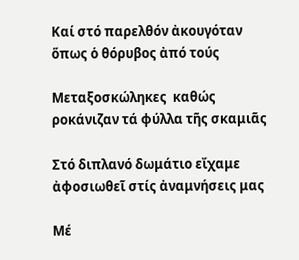Καί στό παρελθόν ἀκουγόταν ὅπως ὁ θόρυβος ἀπό τούς

Μεταξοσκώληκες  καθώς ροκάνιζαν τά φύλλα τῆς σκαμιᾶς

Στό διπλανό δωμάτιο εἴχαμε ἀφοσιωθεῖ στίς ἀναμνήσεις μας

Μέ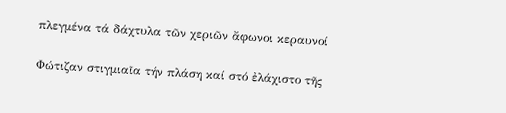πλεγμένα τά δάχτυλα τῶν χεριῶν ἄφωνοι κεραυνοί

Φώτιζαν στιγμιαῖα τήν πλάση καί στό ἐλάχιστο τῆς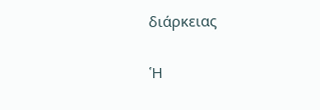διάρκειας

Ἡ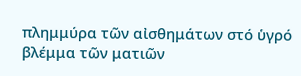πλημμύρα τῶν αἰσθημάτων στό ὑγρό βλέμμα τῶν ματιῶν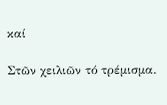καί

Στῶν χειλιῶν τό τρέμισμα.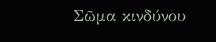Σῶμα κινδύνου